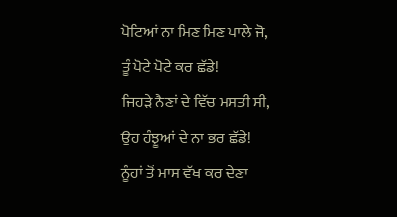ਪੋਟਿਆਂ ਨਾ ਮਿਣ ਮਿਣ ਪਾਲੇ ਜੋ,
ਤੂੰ ਪੋਟੇ ਪੋਟੇ ਕਰ ਛੱਡੇ!
ਜਿਹੜੇ ਨੈਣਾਂ ਦੇ ਵਿੱਚ ਮਸਤੀ ਸੀ,
ਉਹ ਹੰਝੂਆਂ ਦੇ ਨਾ ਭਰ ਛੱਡੇ!
ਨੂੰਹਾਂ ਤੋਂ ਮਾਸ ਵੱਖ ਕਰ ਦੇਣਾ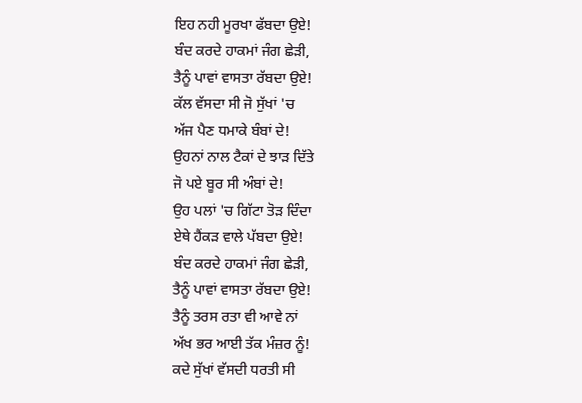ਇਹ ਨਹੀ ਮੂਰਖਾ ਫੱਬਦਾ ਉਏ!
ਬੰਦ ਕਰਦੇ ਹਾਕਮਾਂ ਜੰਗ ਛੇੜੀ,
ਤੈਨੂੰ ਪਾਵਾਂ ਵਾਸਤਾ ਰੱਬਦਾ ਉਏ!
ਕੱਲ ਵੱਸਦਾ ਸੀ ਜੋ ਸੁੱਖਾਂ 'ਚ
ਅੱਜ ਪੈਣ ਧਮਾਕੇ ਬੰਬਾਂ ਦੇ!
ਉਹਨਾਂ ਨਾਲ ਟੈਕਾਂ ਦੇ ਝਾੜ ਦਿੱਤੇ
ਜੋ ਪਏ ਬੂਰ ਸੀ ਅੰਬਾਂ ਦੇ!
ਉਹ ਪਲਾਂ 'ਚ ਗਿੱਟਾ ਤੋੜ ਦਿੰਦਾ
ਏਥੇ ਹੈਂਕੜ ਵਾਲੇ ਪੱਬਦਾ ਉਏ!
ਬੰਦ ਕਰਦੇ ਹਾਕਮਾਂ ਜੰਗ ਛੇੜੀ,
ਤੈਨੂੰ ਪਾਵਾਂ ਵਾਸਤਾ ਰੱਬਦਾ ਉਏ!
ਤੈਨੂੰ ਤਰਸ ਰਤਾ ਵੀ ਆਵੇ ਨਾਂ
ਅੱਖ ਭਰ ਆਈ ਤੱਕ ਮੰਜ਼ਰ ਨੂੰ!
ਕਦੇ ਸੁੱਖਾਂ ਵੱਸਦੀ ਧਰਤੀ ਸੀ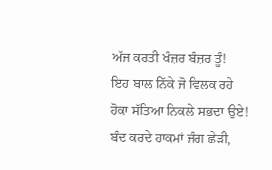ਅੱਜ ਕਰਤੀ ਖੰਜ਼ਰ ਬੰਜ਼ਰ ਤੂੰ!
ਇਹ ਬਾਲ ਨਿੱਕੇ ਜੋ ਵਿਲਕ ਰਹੇ
ਹੋਕਾ ਸੱਤਿਆ ਨਿਕਲੇ ਸਭਦਾ ਉਏ!
ਬੰਦ ਕਰਦੇ ਹਾਕਮਾਂ ਜੰਗ ਛੇੜੀ,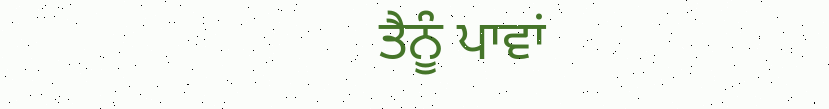ਤੈਨੂੰ ਪਾਵਾਂ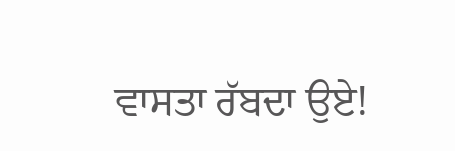ਵਾਸਤਾ ਰੱਬਦਾ ਉਏ!